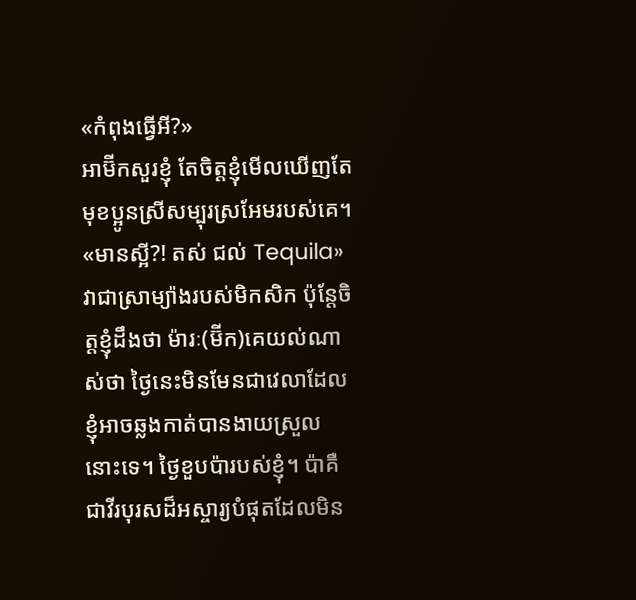«កំពុងធ្វើអី?»
អាម៊ីកសួរខ្ញុំ តែចិត្តខ្ញុំមើលឃើញតែមុខប្អូនស្រីសម្បុរស្រអែមរបស់គេ។
«មានស្អី?! តស់ ជល់ Tequila»
វាជាស្រាម្យ៉ាងរបស់មិកសិក ប៉ុន្តែចិត្តខ្ញុំដឹងថា ម៉ារៈ(ម៊ីក)គេយល់ណាស់ថា ថ្ងៃនេះមិនមែនជាវេលាដែលខ្ញុំអាចឆ្លងកាត់បានងាយស្រួលនោះទេ។ ថ្ងៃខួបប៉ារបស់ខ្ញុំ។ ប៉ាគឺជាវីរបុរសដ៏អស្ចារ្យបំផុតដែលមិន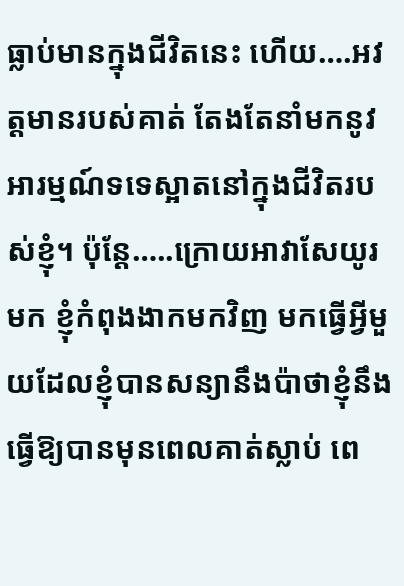ធ្លាប់មានក្នុងជីវិតនេះ ហើយ….អវត្តមានរបស់គាត់ តែងតែនាំមកនូវអារម្មណ៍ទទេស្អាតនៅក្នុងជីវិតរបស់ខ្ញុំ។ ប៉ុន្តែ…..ក្រោយអាវាសែយូរមក ខ្ញុំកំពុងងាកមកវិញ មកធ្វើអ្វីមួយដែលខ្ញុំបានសន្យានឹងប៉ាថាខ្ញុំនឹងធ្វើឱ្យបានមុនពេលគាត់ស្លាប់ ពេ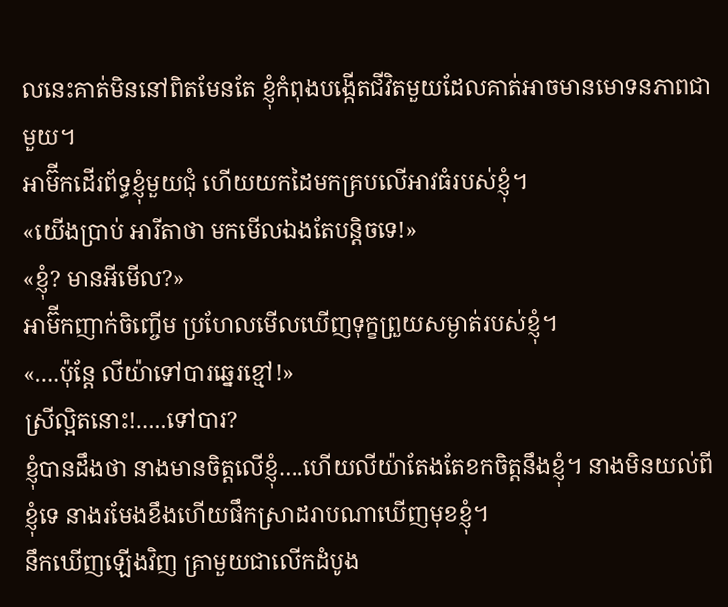លនេះគាត់មិននៅពិតមែនតែ ខ្ញុំកំពុងបង្កើតជីវិតមួយដែលគាត់អាចមានមោទនភាពជាមួយ។
អាម៊ីកដើរព័ទ្ធខ្ញុំមួយជុំ ហើយយកដៃមកគ្របលើអាវធំរបស់ខ្ញុំ។
«យើងប្រាប់ អារីតាថា មកមើលឯងតែបន្តិចទេ!»
«ខ្ញុំ? មានអីមើល?»
អាម៊ីកញាក់ចិញ្ចើម ប្រហែលមើលឃើញទុក្ខព្រួយសម្ងាត់របស់ខ្ញុំ។
«….ប៉ុន្តែ លីយ៉ាទៅបារឆ្នេរខ្មៅ!»
ស្រីល្អិតនោះ!…..ទៅបារ?
ខ្ញុំបានដឹងថា នាងមានចិត្តលើខ្ញុំ….ហើយលីយ៉ាតែងតែខកចិត្តនឹងខ្ញុំ។ នាងមិនយល់ពីខ្ញុំទេ នាងរមែងខឹងហើយផឹកស្រាដរាបណាឃើញមុខខ្ញុំ។
នឹកឃើញឡើងវិញ គ្រាមួយជាលើកដំបូង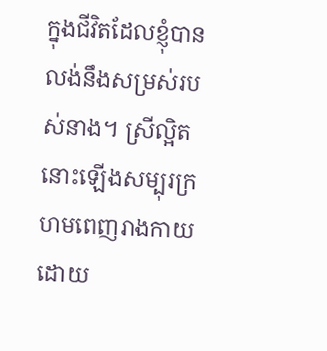ក្នុងជីវិតដែលខ្ញុំបានលង់នឹងសម្រស់របស់នាង។ ស្រីល្អិតនោះឡើងសម្បុរក្រហមពេញរាងកាយដោយ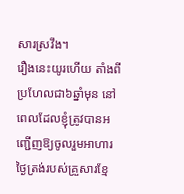សារស្រវឹង។
រឿងនេះយូរហើយ តាំងពីប្រហែលជា៦ឆ្នាំមុន នៅពេលដែលខ្ញុំត្រូវបានអញ្ជើញឱ្យចូលរួមអាហារថ្ងៃត្រង់របស់គ្រួសារខ្មែ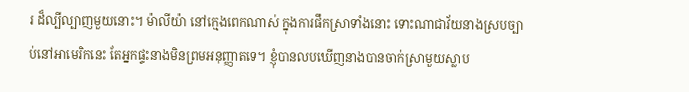រ ដ៏ល្បីល្បាញមួយនោះ។ ម៉ាលីយ៉ា នៅក្មេងពេកណាស់ ក្នុងការផឹកស្រាទាំងនោះ ទោះណាជាវ័យនាងស្របច្បាប់នៅអាមេរិកនេះ តែអ្នកផ្ទះនាងមិនព្រមអនុញ្ញាតទេ។ ខ្ញុំបានលបឃើញនាងបានចាក់ស្រាមួយស្លាប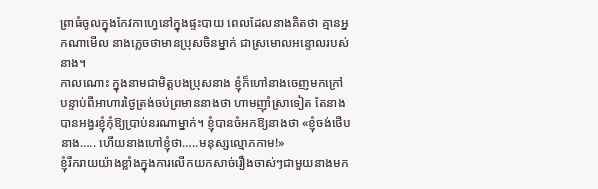ព្រាធំចូលក្នុងកែវកាហ្វេនៅក្នុងផ្ទះបាយ ពេលដែលនាងគិតថា គ្មានអ្នកណាមើល នាងភ្លេចថាមានប្រុសចិនម្នាក់ ជាស្រមោលអន្ទោលរបស់នាង។
កាលណោះ ក្នុងនាមជាមិត្តបងប្រុសនាង ខ្ញុំក៏ហៅនាងចេញមកក្រៅ បន្ទាប់ពីអាហារថ្ងៃត្រង់ចប់ព្រមាននាងថា ហាមញ៉ាំស្រាទៀត តែនាងបានអង្វរខ្ញុំកុំឱ្យប្រាប់នរណាម្នាក់។ ខ្ញុំបានចំអកឱ្យនាងថា «ខ្ញុំចង់ថើបនាង….. ហើយនាងហៅខ្ញុំថា…..មនុស្សល្មោភកាម!»
ខ្ញុំរីករាយយ៉ាងខ្លាំងក្នុងការលើកយកសាច់រឿងចាស់ៗជាមួយនាងមក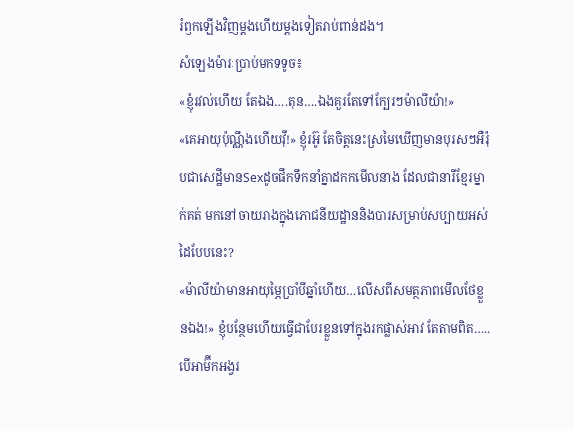រំឭកឡើងវិញម្តងហើយម្តងទៀតរាប់ពាន់ដង។
សំឡេងម៉ារៈប្រាប់មកទទូច៖
«ខ្ញុំរវល់ហើយ តែឯង….តុន….ឯងគួរតែទៅក្បែរៗម៉ាលីយ៉ា!»
«គេអាយុប៉ុណ្ណឹងហើយវ៉ី!» ខ្ញុំរអ៊ូ តែចិត្តនេះស្រមៃឃើញមានបុរសៗអឺរ៉ុបជាសេដ្ឋីមានSexដូចផឹកទឹកនាំគ្នាដកកមើលនាង ដែលជានារីខ្មែរម្នាក់គត់ មកនៅចាយរាងក្នុងភោជនីយដ្ឋាននិងបារសម្រាប់សប្បាយអស់ដៃបែបនេះ?
«ម៉ាលីយ៉ាមានអាយុម្ភៃប្រាំបីឆ្នាំហើយ…លើសពីសមត្ថភាពមើលថែខ្លួនឯង!» ខ្ញុំបន្ថែមហើយធ្វើជាបែរខ្លួនទៅក្នុងរកផ្លាស់អាវ តែតាមពិត…..បើអាម៊ីកអង្វរ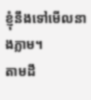ខ្ញុំនឹងទៅមើលនាងភ្លាម។
តាមដឹ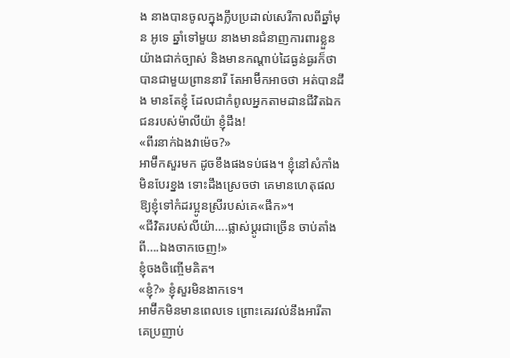ង នាងបានចូលក្នុងក្លឹបប្រដាល់សេរីកាលពីឆ្នាំមុន អូទេ ឆ្នាំទៅមួយ នាងមានជំនាញការពារខ្លួនយ៉ាងជាក់ច្បាស់ និងមានកណ្តាប់ដៃធ្ងន់ធ្ងរក៏ថាបានជាមួយព្រាននារី តែអាម៊ីកអាចថា អត់បានដឹង មានតែខ្ញុំ ដែលជាកំពូលអ្នកតាមដានជីវិតឯកជនរបស់ម៉ាលីយ៉ា ខ្ញុំដឹង!
«ពីរនាក់ឯងវាម៉េច?»
អាម៊ីកសួរមក ដូចខឹងផងទប់ផង។ ខ្ញុំនៅសំកាំងមិនបែរខ្នង ទោះដឹងស្រេចថា គេមានហេតុផលឱ្យខ្ញុំទៅកំដរប្អូនស្រីរបស់គេ«ផឹក»។
«ជីវិតរបស់លីយ៉ា….ផ្លាស់ប្តូរជាច្រើន ចាប់តាំងពី….ឯងចាកចេញ!»
ខ្ញុំចងចិញ្ចើមគិត។
«ខ្ញុំ?» ខ្ញុំសួរមិនងាកទេ។
អាម៊ីកមិនមានពេលទេ ព្រោះគេរវល់នឹងអារីតា គេប្រញាប់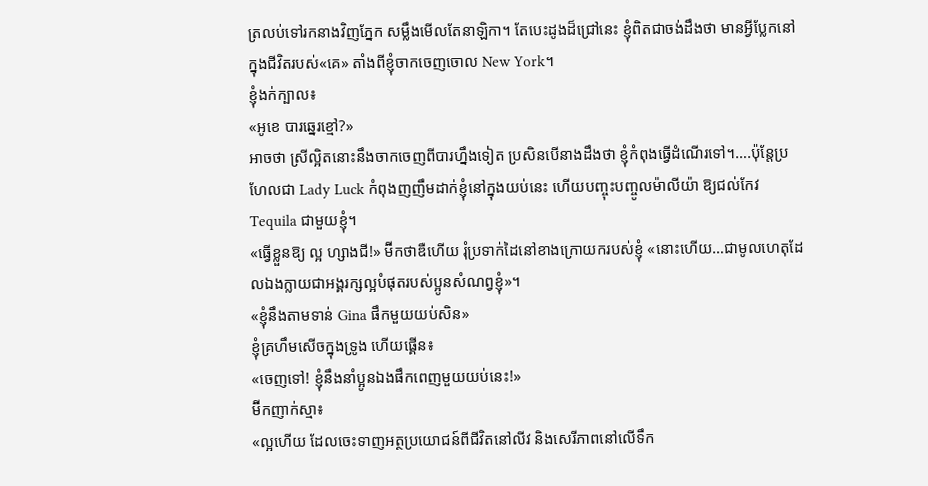ត្រលប់ទៅរកនាងវិញភ្នែក សម្លឹងមើលតែនាឡិកា។ តែបេះដូងដ៏ជ្រៅនេះ ខ្ញុំពិតជាចង់ដឹងថា មានអ្វីប្លែកនៅក្នុងជីវិតរបស់«គេ» តាំងពីខ្ញុំចាកចេញចោល New York។
ខ្ញុំងក់ក្បាល៖
«អូខេ បារឆ្នេរខ្មៅ?»
អាចថា ស្រីល្អិតនោះនឹងចាកចេញពីបារហ្នឹងទៀត ប្រសិនបើនាងដឹងថា ខ្ញុំកំពុងធ្វើដំណើរទៅ។….ប៉ុន្តែប្រហែលជា Lady Luck កំពុងញញឹមដាក់ខ្ញុំនៅក្នុងយប់នេះ ហើយបញ្ចុះបញ្ចូលម៉ាលីយ៉ា ឱ្យជល់កែវ Tequila ជាមួយខ្ញុំ។
«ធ្វើខ្លួនឱ្យ ល្អ ហ្សាងជី!» ម៊ីកថាឌឺហើយ រុំប្រទាក់ដៃនៅខាងក្រោយករបស់ខ្ញុំ «នោះហើយ…ជាមូលហេតុដែលឯងក្លាយជាអង្គរក្សល្អបំផុតរបស់ប្អូនសំណព្វខ្ញុំ»។
«ខ្ញុំនឹងតាមទាន់ Gina ផឹកមួយយប់សិន»
ខ្ញុំគ្រហឹមសើចក្នុងទ្រូង ហើយផ្គើន៖
«ចេញទៅ! ខ្ញុំនឹងនាំប្អូនឯងផឹកពេញមួយយប់នេះ!»
ម៊ីកញាក់ស្មា៖
«ល្អហើយ ដែលចេះទាញអត្ថប្រយោជន៍ពីជីវិតនៅលីវ និងសេរីភាពនៅលើទឹក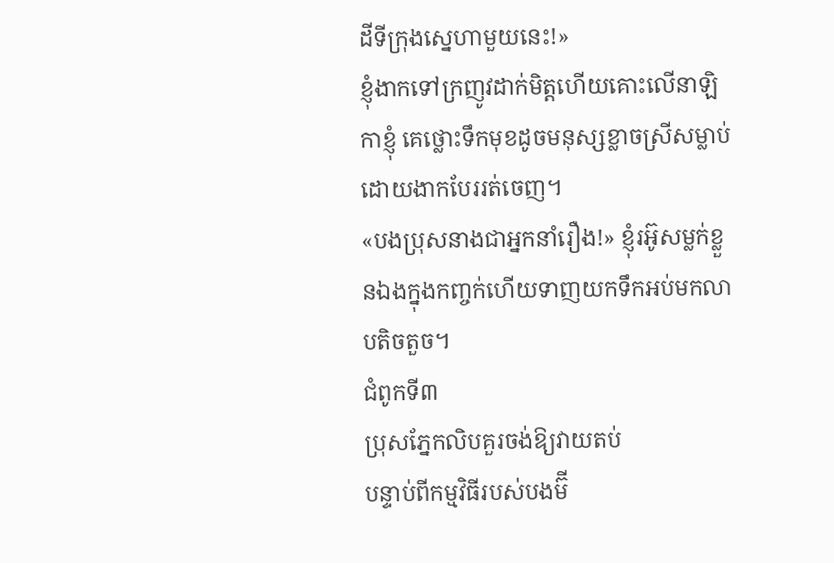ដីទីក្រុងស្នេហាមួយនេះ!»
ខ្ញុំងាកទៅក្រញូវដាក់មិត្តហើយគោះលើនាឡិកាខ្ញុំ គេថ្លោះទឹកមុខដូចមនុស្សខ្លាចស្រីសម្លាប់ ដោយងាកបែររត់ចេញ។
«បងប្រុសនាងជាអ្នកនាំរឿង!» ខ្ញុំរអ៊ូសម្លក់ខ្លួនឯងក្នុងកញ្ចក់ហើយទាញយកទឹកអប់មកលាបតិចតួច។
ជំពូកទី៣
ប្រុសភ្នែកលិបគួរចង់ឱ្យវាយតប់
បន្ទាប់ពីកម្មវិធីរបស់បងម៊ី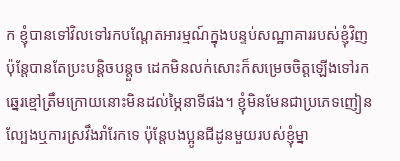ក ខ្ញុំបានទៅវិលទៅរកបណ្តែតអារម្មណ៍ក្នុងបន្ទប់សណ្ឋាគាររបស់ខ្ញុំវិញ ប៉ុន្តែបានតែប្រះបន្តិចបន្តួច ដេកមិនលក់សោះក៏សម្រេចចិត្តឡើងទៅរកឆ្នេរខ្មៅត្រឹមក្រោយនោះមិនដល់ម្ភៃនាទីផង។ ខ្ញុំមិនមែនជាប្រភេទញៀនល្បែងឬការស្រវឹងរាំរែកទេ ប៉ុន្តែបងប្អូនជីដូនមួយរបស់ខ្ញុំម្នា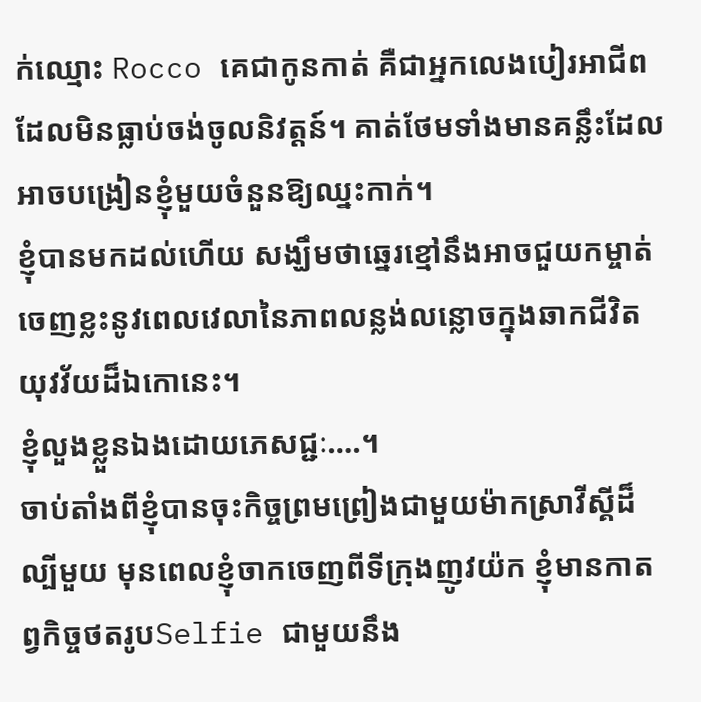ក់ឈ្មោះ Rocco គេជាកូនកាត់ គឺជាអ្នកលេងបៀរអាជីពដែលមិនធ្លាប់ចង់ចូលនិវត្តន៍។ គាត់ថែមទាំងមានគន្លឹះដែលអាចបង្រៀនខ្ញុំមួយចំនួនឱ្យឈ្នះកាក់។
ខ្ញុំបានមកដល់ហើយ សង្ឃឹមថាឆ្នេរខ្មៅនឹងអាចជួយកម្ចាត់ចេញខ្លះនូវពេលវេលានៃភាពលន្លង់លន្លោចក្នុងឆាកជីវិតយុវវ័យដ៏ឯកោនេះ។
ខ្ញុំលួងខ្លួនឯងដោយភេសជ្ជៈ….។
ចាប់តាំងពីខ្ញុំបានចុះកិច្ចព្រមព្រៀងជាមួយម៉ាកស្រាវីស្គីដ៏ល្បីមួយ មុនពេលខ្ញុំចាកចេញពីទីក្រុងញូវយ៉ក ខ្ញុំមានកាតព្វកិច្ចថតរូបSelfie ជាមួយនឹង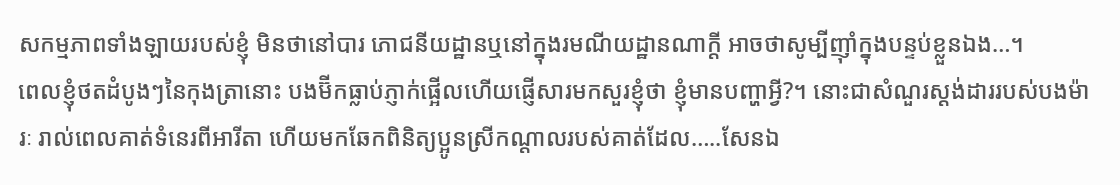សកម្មភាពទាំងឡាយរបស់ខ្ញុំ មិនថានៅបារ ភោជនីយដ្ឋានឬនៅក្នុងរមណីយដ្ឋានណាក្តី អាចថាសូម្បីញ៉ាំក្នុងបន្ទប់ខ្លួនឯង…។
ពេលខ្ញុំថតដំបូងៗនៃកុងត្រានោះ បងម៊ីកធ្លាប់ភ្ញាក់ផ្អើលហើយផ្ញើសារមកសួរខ្ញុំថា ខ្ញុំមានបញ្ហាអ្វី?។ នោះជាសំណួរស្ដង់ដាររបស់បងម៉ារៈ រាល់ពេលគាត់ទំនេរពីអារីតា ហើយមកឆែកពិនិត្យប្អូនស្រីកណ្តាលរបស់គាត់ដែល…..សែនឯ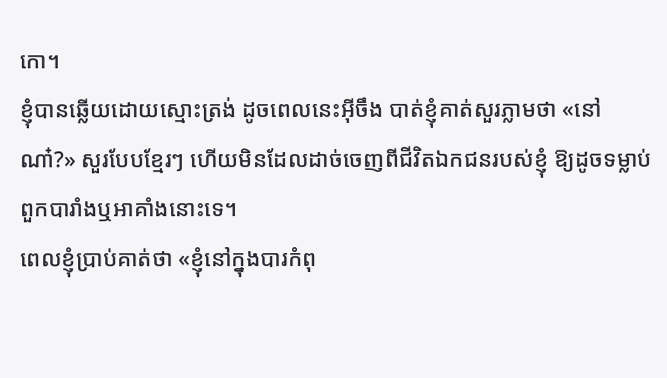កោ។
ខ្ញុំបានឆ្លើយដោយស្មោះត្រង់ ដូចពេលនេះអ៊ីចឹង បាត់ខ្ញុំគាត់សួរភ្លាមថា «នៅណា៎?» សួរបែបខ្មែរៗ ហើយមិនដែលដាច់ចេញពីជីវិតឯកជនរបស់ខ្ញុំ ឱ្យដូចទម្លាប់ពួកបារាំងឬអាគាំងនោះទេ។
ពេលខ្ញុំប្រាប់គាត់ថា «ខ្ញុំនៅក្នុងបារកំពុ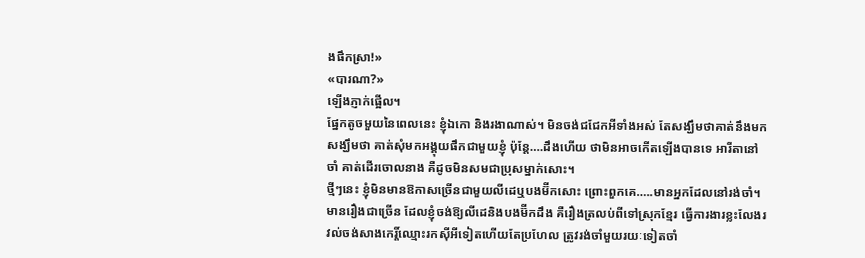ងផឹកស្រា!»
«បារណា?»
ឡើងភ្ញាក់ផ្អើល។
ផ្នែកតូចមួយនៃពេលនេះ ខ្ញុំឯកោ និងរងាណាស់។ មិនចង់ជជែកអីទាំងអស់ តែសង្ឃឹមថាគាត់នឹងមក សង្ឃឹមថា គាត់សុំមកអង្គុយផឹកជាមួយខ្ញុំ ប៉ុន្តែ….ដឹងហើយ ថាមិនអាចកើតឡើងបានទេ អារីតានៅចាំ គាត់ដើរចោលនាង គឺដូចមិនសមជាប្រុសម្នាក់សោះ។
ថ្មីៗនេះ ខ្ញុំមិនមានឱកាសច្រើនជាមួយលីដេឬបងម៊ីកសោះ ព្រោះពួកគេ…..មានអ្នកដែលនៅរង់ចាំ។ មានរឿងជាច្រើន ដែលខ្ញុំចង់ឱ្យលីដេនិងបងម៊ីកដឹង គឺរឿងត្រលប់ពីទៅស្រុកខ្មែរ ធ្វើការងារខ្លះលែងរវល់ចង់សាងកេរ្តិ៍ឈ្មោះរកស៊ីអីទៀតហើយតែប្រហែល ត្រូវរង់ចាំមួយរយៈទៀតចាំ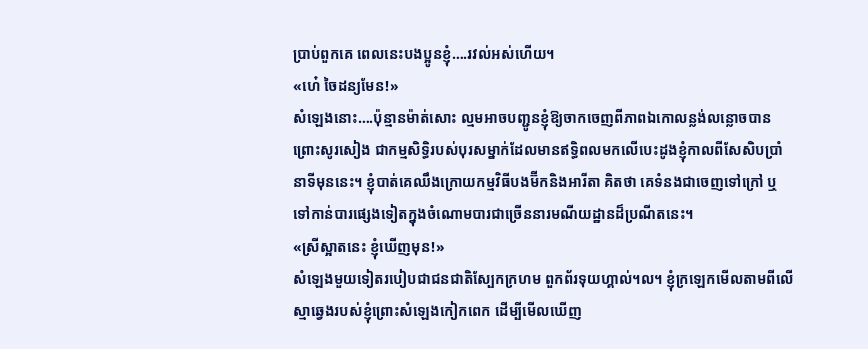ប្រាប់ពួកគេ ពេលនេះបងប្អូនខ្ញុំ….រវល់អស់ហើយ។
«ហេ៎ ចៃដន្យមែន!»
សំឡេងនោះ….ប៉ុន្មានម៉ាត់សោះ ល្មមអាចបញ្ជូនខ្ញុំឱ្យចាកចេញពីភាពឯកោលន្លង់លន្លោចបានព្រោះសូរសៀង ជាកម្មសិទ្ធិរបស់បុរសម្នាក់ដែលមានឥទ្ធិពលមកលើបេះដូងខ្ញុំកាលពីសែសិបប្រាំនាទីមុននេះ។ ខ្ញុំបាត់គេឈឹងក្រោយកម្មវិធីបងម៊ីកនិងអារីតា គិតថា គេទំនងជាចេញទៅក្រៅ ឬទៅកាន់បារផ្សេងទៀតក្នុងចំណោមបារជាច្រើននារមណីយដ្ឋានដ៏ប្រណីតនេះ។
«ស្រីស្អាតនេះ ខ្ញុំឃើញមុន!»
សំឡេងមួយទៀតរបៀបជាជនជាតិស្បែកក្រហម ពួកព័រទុយហ្គាល់។ល។ ខ្ញុំក្រឡេកមើលតាមពីលើស្មាឆ្វេងរបស់ខ្ញុំព្រោះសំឡេងកៀកពេក ដើម្បីមើលឃើញ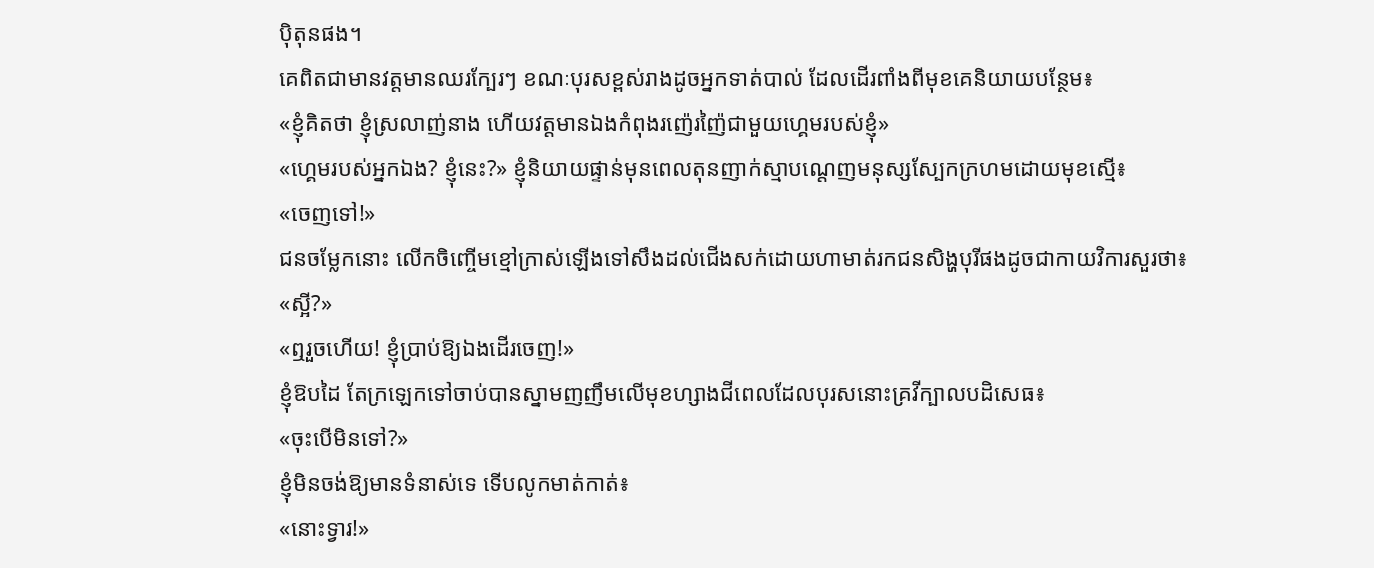ប៉ិតុនផង។
គេពិតជាមានវត្តមានឈរក្បែរៗ ខណៈបុរសខ្ពស់រាងដូចអ្នកទាត់បាល់ ដែលដើរពាំងពីមុខគេនិយាយបន្ថែម៖
«ខ្ញុំគិតថា ខ្ញុំស្រលាញ់នាង ហើយវត្តមានឯងកំពុងរញ៉េរញ៉ៃជាមួយហ្គេមរបស់ខ្ញុំ»
«ហ្គេមរបស់អ្នកឯង? ខ្ញុំនេះ?» ខ្ញុំនិយាយផ្ទាន់មុនពេលតុនញាក់ស្មាបណ្តេញមនុស្សស្បែកក្រហមដោយមុខស្មើ៖
«ចេញទៅ!»
ជនចម្លែកនោះ លើកចិញ្ចើមខ្មៅក្រាស់ឡើងទៅសឹងដល់ជើងសក់ដោយហាមាត់រកជនសិង្ហបុរីផងដូចជាកាយវិការសួរថា៖
«ស្អី?»
«ឮរួចហើយ! ខ្ញុំប្រាប់ឱ្យឯងដើរចេញ!»
ខ្ញុំឱបដៃ តែក្រឡេកទៅចាប់បានស្នាមញញឹមលើមុខហ្សាងជីពេលដែលបុរសនោះគ្រវីក្បាលបដិសេធ៖
«ចុះបើមិនទៅ?»
ខ្ញុំមិនចង់ឱ្យមានទំនាស់ទេ ទើបលូកមាត់កាត់៖
«នោះទ្វារ!»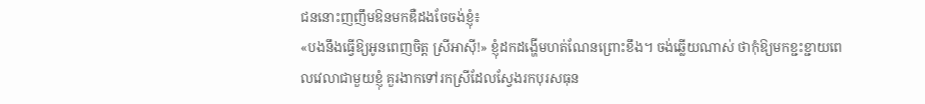ជននោះញញឹមឱនមកឌឺដងចែចង់ខ្ញុំ៖
«បងនឹងធ្វើឱ្យអូនពេញចិត្ត ស្រីអាស៊ី!» ខ្ញុំដកដង្ហើមហត់ណែនព្រោះខឹង។ ចង់ឆ្លើយណាស់ ថាកុំឱ្យមកខ្ជះខ្ជាយពេលវេលាជាមួយខ្ញុំ គួរងាកទៅរកស្រីដែលស្វែងរកបុរសធុន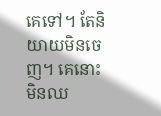គេទៅ។ តែនិយាយមិនចេញ។ គេនោះមិនឈ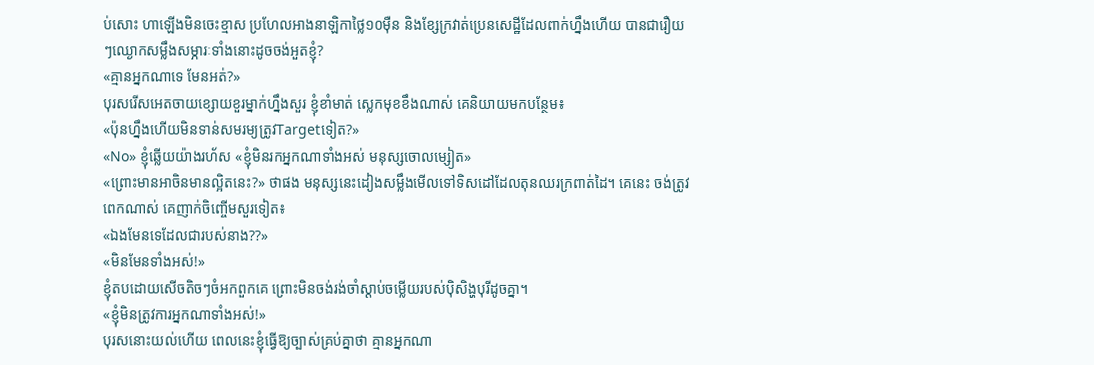ប់សោះ ហាឡើងមិនចេះខ្មាស ប្រហែលអាងនាឡិកាថ្លៃ១០ម៉ឺន និងខ្សែក្រវាត់ប្រេនសេដ្ឋីដែលពាក់ហ្នឹងហើយ បានជារឿយៗឈ្ងោកសម្លឹងសម្ភារៈទាំងនោះដូចចង់អួតខ្ញុំ?
«គ្មានអ្នកណាទេ មែនអត់?»
បុរសរើសអេតចាយខ្សោយខួរម្នាក់ហ្នឹងសួរ ខ្ញុំខាំមាត់ ស្លេកមុខខឹងណាស់ គេនិយាយមកបន្ថែម៖
«ប៉ុនហ្នឹងហើយមិនទាន់សមរម្យត្រូវTargetទៀត?»
«No» ខ្ញុំឆ្លើយយ៉ាងរហ័ស «ខ្ញុំមិនរកអ្នកណាទាំងអស់ មនុស្សចោលម្សៀត»
«ព្រោះមានអាចិនមានល្អិតនេះ?» ថាផង មនុស្សនេះដៀងសម្លឹងមើលទៅទិសដៅដែលតុនឈរក្រពាត់ដៃ។ គេនេះ ចង់ត្រូវពេកណាស់ គេញាក់ចិញ្ចើមសួរទៀត៖
«ឯងមែនទេដែលជារបស់នាង??»
«មិនមែនទាំងអស់!»
ខ្ញុំតបដោយសើចតិចៗចំអកពួកគេ ព្រោះមិនចង់រង់ចាំស្តាប់ចម្លើយរបស់ប៉ិសិង្ហបុរីដូចគ្នា។
«ខ្ញុំមិនត្រូវការអ្នកណាទាំងអស់!»
បុរសនោះយល់ហើយ ពេលនេះខ្ញុំធ្វើឱ្យច្បាស់គ្រប់គ្នាថា គ្មានអ្នកណា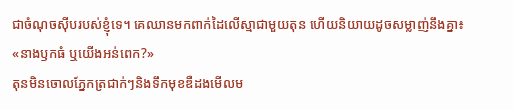ជាចំណុចស៊ីបរបស់ខ្ញុំទេ។ គេឈានមកពាក់ដៃលើស្មាជាមួយតុន ហើយនិយាយដូចសម្លាញ់នឹងគ្នា៖
«នាងឫកធំ ឬយើងអន់ពេក?»
តុនមិនចោលភ្នែកត្រជាក់ៗនិងទឹកមុខឌឺដងមើលម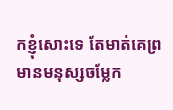កខ្ញុំសោះទេ តែមាត់គេព្រមានមនុស្សចម្លែក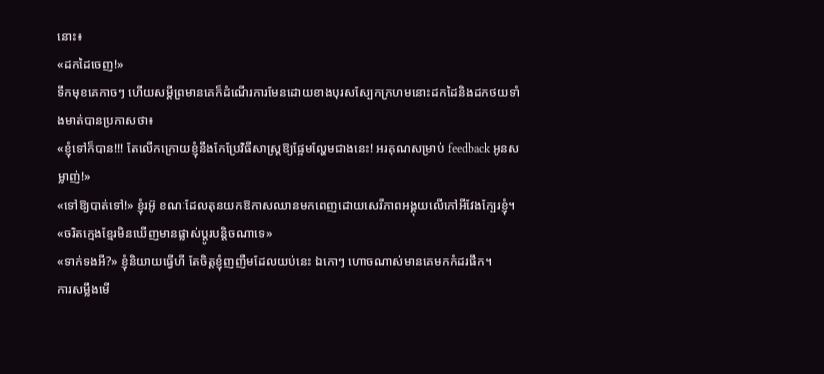នោះ៖
«ដកដៃចេញ!»
ទឹកមុខគេកាចៗ ហើយសម្តីព្រមានគេក៏ដំណើរការមែនដោយខាងបុរសស្បែកក្រហមនោះដកដៃនិងដកថយទាំងមាត់បានប្រកាសថា៖
«ខ្ញុំទៅក៏បាន!!! តែលើកក្រោយខ្ញុំនឹងកែប្រែវិធីសាស្ត្រឱ្យផ្អែមល្ហែមជាងនេះ! អរគុណសម្រាប់ feedback អូនសម្លាញ់!»
«ទៅឱ្យបាត់ទៅ!» ខ្ញុំរអ៊ូ ខណៈដែលតុនយកឱកាសឈានមកពេញដោយសេរីភាពអង្គុយលើកៅអីវែងក្បែរខ្ញុំ។
«ចរិតក្មេងខ្មែរមិនឃើញមានផ្លាស់ប្តូរបន្តិចណាទេ»
«ទាក់ទងអី?» ខ្ញុំនិយាយធ្វើហី តែចិត្តខ្ញុំញញឺមដែលយប់នេះ ឯកោៗ ហោចណាស់មានគេមកកំដរផឹក។
ការសម្លឹងមើ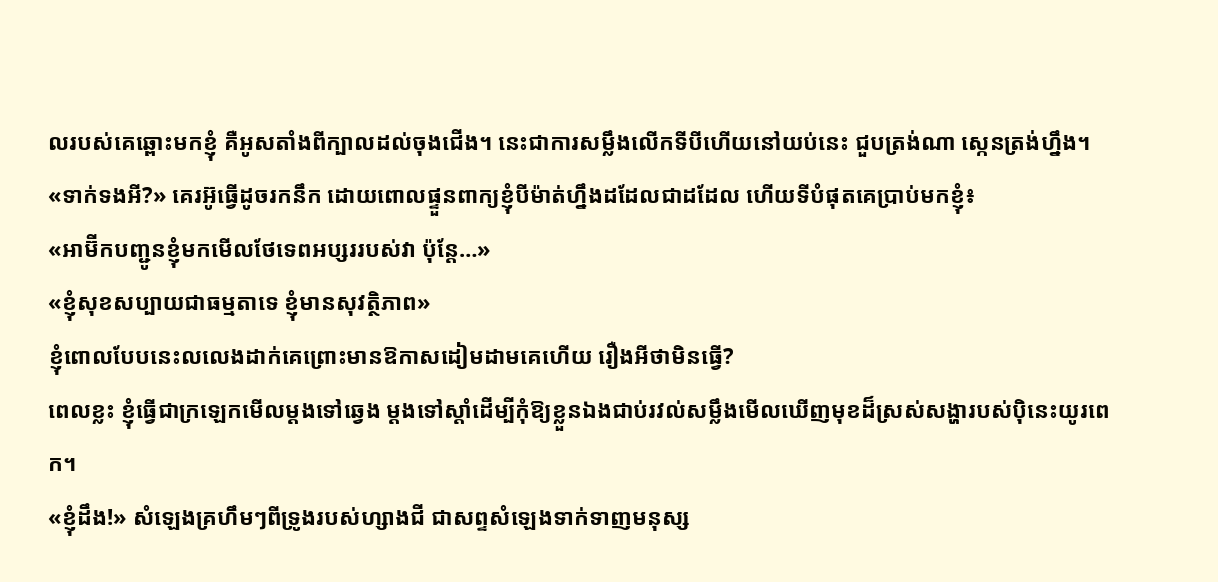លរបស់គេឆ្ពោះមកខ្ញុំ គឺអូសតាំងពីក្បាលដល់ចុងជើង។ នេះជាការសម្លឹងលើកទីបីហើយនៅយប់នេះ ជួបត្រង់ណា ស្កេនត្រង់ហ្នឹង។
«ទាក់ទងអី?» គេរអ៊ូធ្វើដូចរកនឹក ដោយពោលផ្ទួនពាក្យខ្ញុំបីម៉ាត់ហ្នឹងដដែលជាដដែល ហើយទីបំផុតគេប្រាប់មកខ្ញុំ៖
«អាម៊ីកបញ្ជូនខ្ញុំមកមើលថែទេពអប្សររបស់វា ប៉ុន្តែ…»
«ខ្ញុំសុខសប្បាយជាធម្មតាទេ ខ្ញុំមានសុវត្ថិភាព»
ខ្ញុំពោលបែបនេះលលេងដាក់គេព្រោះមានឱកាសដៀមដាមគេហើយ រឿងអីថាមិនធ្វើ?
ពេលខ្លះ ខ្ញុំធ្វើជាក្រឡេកមើលម្តងទៅឆ្វេង ម្តងទៅស្តាំដើម្បីកុំឱ្យខ្លួនឯងជាប់រវល់សម្លឹងមើលឃើញមុខដ៏ស្រស់សង្ហារបស់ប៉ិនេះយូរពេក។
«ខ្ញុំដឹង!» សំឡេងគ្រហឹមៗពីទ្រូងរបស់ហ្សាងជី ជាសព្ទសំឡេងទាក់ទាញមនុស្ស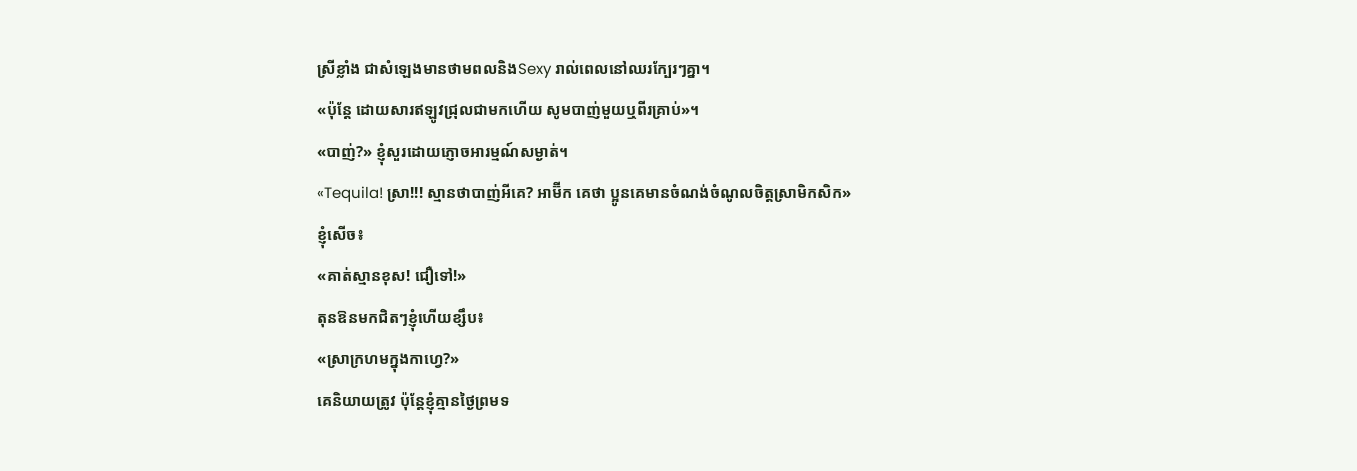ស្រីខ្លាំង ជាសំឡេងមានថាមពលនិងSexy រាល់ពេលនៅឈរក្បែរៗគ្នា។
«ប៉ុន្តែ ដោយសារឥឡូវជ្រុលជាមកហើយ សូមបាញ់មួយឬពីរគ្រាប់»។
«បាញ់?» ខ្ញុំសួរដោយភ្ញោចអារម្មណ៍សម្ងាត់។
«Tequila! ស្រា!!! ស្មានថាបាញ់អីគេ? អាម៊ីក គេថា ប្អូនគេមានចំណង់ចំណូលចិត្តស្រាមិកសិក»
ខ្ញុំសើច៖
«គាត់ស្មានខុស! ជឿទៅ!»
តុនឱនមកជិតៗខ្ញុំហើយខ្សឹប៖
«ស្រាក្រហមក្នុងកាហ្វេ?»
គេនិយាយត្រូវ ប៉ុន្តែខ្ញុំគ្មានថ្ងៃព្រមទ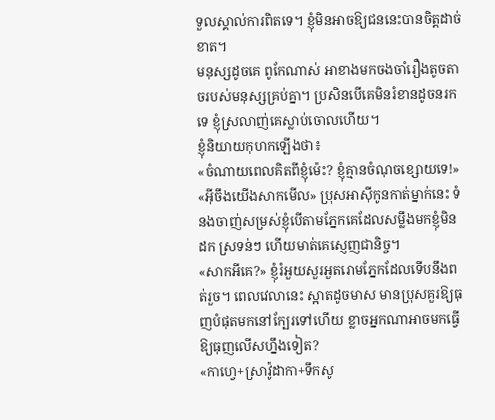ទួលស្គាល់ការពិតទេ។ ខ្ញុំមិនអាចឱ្យជននេះបានចិត្តដាច់ខាត។
មនុស្សដូចគេ ពូកែណាស់ អាខាងមកចងចាំរឿងតូចតាចរបស់មនុស្សគ្រប់គ្នា។ ប្រសិនបើគេមិនរំខានដូចនរកទេ ខ្ញុំស្រលាញ់គេស្លាប់ចោលហើយ។
ខ្ញុំនិយាយកុហកឡើងថា៖
«ចំណាយពេលគិតពីខ្ញុំម៉េះ? ខ្ញុំគ្មានចំណុចខ្សោយទេ!»
«អ៊ីចឹងយើងសាកមើល» ប្រុសអាស៊ីកូនកាត់ម្នាក់នេះ ទំនងចាញ់សម្រស់ខ្ញុំបើតាមភ្នែកគេដែលសម្លឹងមកខ្ញុំមិនដក ស្រទន់ៗ ហើយមាត់គេស្ញេញជានិច្ច។
«សាកអីគេ?» ខ្ញុំរំអួយសួរអួតរោមភ្នែកដែលទើបនឹងពត់រួច។ ពេលវេលានេះ ស្អាតដូចមាស មានប្រុសគួរឱ្យធុញបំផុតមកនៅក្បែរទៅហើយ ខ្លាចអ្នកណាអាចមកធ្វើឱ្យធុញលើសហ្នឹងទៀត?
«កាហ្វេ+ស្រាវ៉ូដាកា+ទឹកសូ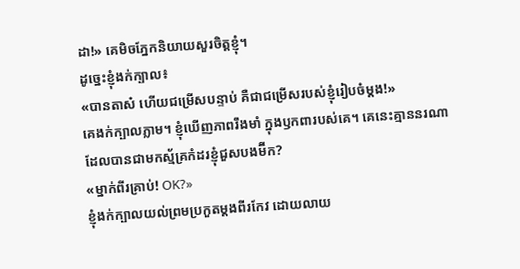ដា!» គេមិចភ្នែកនិយាយសួរចិត្តខ្ញុំ។
ដូច្នេះខ្ញុំងក់ក្បាល៖
«បានតាស៎ ហើយជម្រើសបន្ទាប់ គឺជាជម្រើសរបស់ខ្ញុំរៀបចំម្តង!»
គេងក់ក្បាលភ្លាម។ ខ្ញុំឃើញភាពរឹងមាំ ក្នុងឫកពារបស់គេ។ គេនេះគ្មាននរណាដែលបានជាមកស្ម័គ្រកំដរខ្ញុំជួសបងម៊ីក?
«ម្នាក់ពីរគ្រាប់! OK?»
ខ្ញុំងក់ក្បាលយល់ព្រមប្រកួតម្តងពីរកែវ ដោយលាយ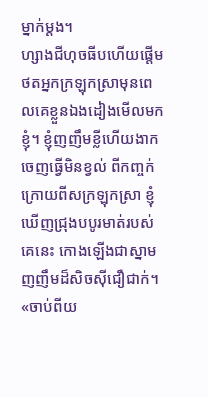ម្នាក់ម្តង។
ហ្សាងជីហុចធីបហើយផ្តើមថតអ្នកក្រឡុកស្រាមុនពេលគេខ្លួនឯងដៀងមើលមកខ្ញុំ។ ខ្ញុំញញឹមខ្លីហើយងាកចេញធ្វើមិនខ្វល់ ពីកញ្ចក់ក្រោយពីសក្រឡុកស្រា ខ្ញុំឃើញជ្រុងបបូរមាត់របស់គេនេះ កោងឡើងជាស្នាមញញឹមដ៏សិចស៊ីជឿជាក់។
«ចាប់ពីយ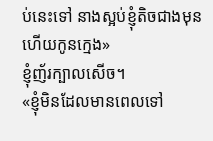ប់នេះទៅ នាងស្អប់ខ្ញុំតិចជាងមុនហើយកូនក្មេង»
ខ្ញុំញ័រក្បាលសើច។
«ខ្ញុំមិនដែលមានពេលទៅ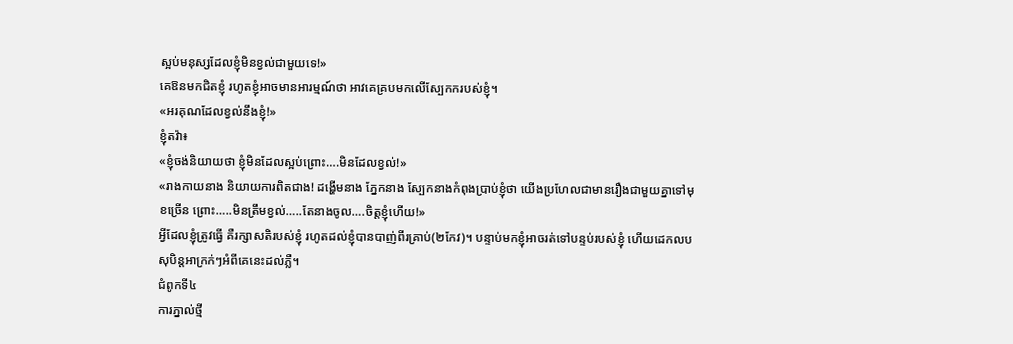ស្អប់មនុស្សដែលខ្ញុំមិនខ្វល់ជាមួយទេ!»
គេឱនមកជិតខ្ញុំ រហូតខ្ញុំអាចមានអារម្មណ៍ថា អាវគេគ្របមកលើស្បែកករបស់ខ្ញុំ។
«អរគុណដែលខ្វល់នឹងខ្ញុំ!»
ខ្ញុំតវ៉ា៖
«ខ្ញុំចង់និយាយថា ខ្ញុំមិនដែលស្អប់ព្រោះ….មិនដែលខ្វល់!»
«រាងកាយនាង និយាយការពិតជាង! ដង្ហើមនាង ភ្នែកនាង ស្បែកនាងកំពុងប្រាប់ខ្ញុំថា យើងប្រហែលជាមានរឿងជាមួយគ្នាទៅមុខច្រើន ព្រោះ…..មិនត្រឹមខ្វល់…..តែនាងចូល….ចិត្តខ្ញុំហើយ!»
អ្វីដែលខ្ញុំត្រូវធ្វើ គឺរក្សាសតិរបស់ខ្ញុំ រហូតដល់ខ្ញុំបានបាញ់ពីរគ្រាប់(២កែវ)។ បន្ទាប់មកខ្ញុំអាចរត់ទៅបន្ទប់របស់ខ្ញុំ ហើយដេកលបសុបិន្តអាក្រក់ៗអំពីគេនេះដល់ភ្លឺ។
ជំពូកទី៤
ការភ្នាល់ថ្មី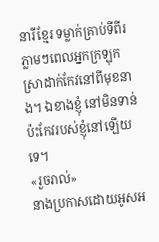នារីខ្មែរ ទម្លាក់គ្រាប់ទីពីរភ្លាមៗពេលអ្នកក្រឡុកស្រាដាក់កែវនៅពីមុខនាង។ ឯខាងខ្ញុំ នៅមិនទាន់ប៉ះកែវរបស់ខ្ញុំនៅឡើយទេ។
«រួចរាល់»
នាងប្រកាសដោយអូសអ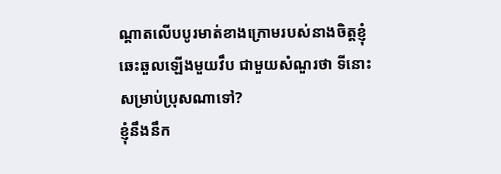ណ្តាតលើបបូរមាត់ខាងក្រោមរបស់នាងចិត្តខ្ញុំឆេះឆួលឡើងមួយវឹប ជាមួយសំណួរថា ទីនោះសម្រាប់ប្រុសណាទៅ?
ខ្ញុំនឹងនឹក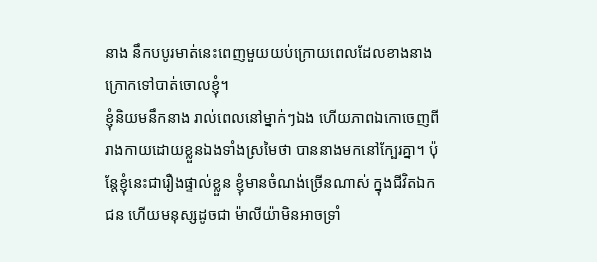នាង នឹកបបូរមាត់នេះពេញមួយយប់ក្រោយពេលដែលខាងនាងក្រោកទៅបាត់ចោលខ្ញុំ។
ខ្ញុំនិយមនឹកនាង រាល់ពេលនៅម្នាក់ៗឯង ហើយភាពឯកោចេញពីរាងកាយដោយខ្លួនឯងទាំងស្រមៃថា បាននាងមកនៅក្បែរគ្នា។ ប៉ុន្តែខ្ញុំនេះជារឿងផ្ទាល់ខ្លួន ខ្ញុំមានចំណង់ច្រើនណាស់ ក្នុងជីវិតឯកជន ហើយមនុស្សដូចជា ម៉ាលីយ៉ាមិនអាចទ្រាំ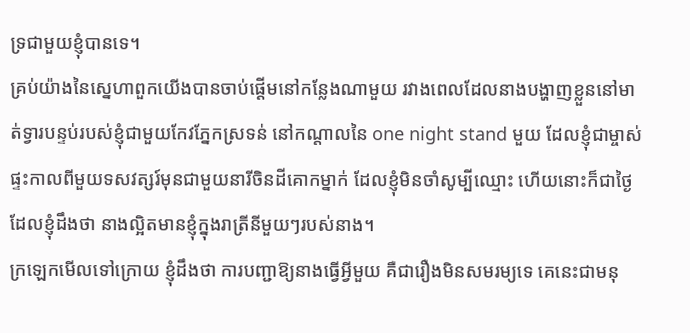ទ្រជាមួយខ្ញុំបានទេ។
គ្រប់យ៉ាងនៃស្នេហាពួកយើងបានចាប់ផ្តើមនៅកន្លែងណាមួយ រវាងពេលដែលនាងបង្ហាញខ្លួននៅមាត់ទ្វារបន្ទប់របស់ខ្ញុំជាមួយកែវភ្នែកស្រទន់ នៅកណ្តាលនៃ one night stand មួយ ដែលខ្ញុំជាម្ចាស់ផ្ទះកាលពីមួយទសវត្សរ៍មុនជាមួយនារីចិនដីគោកម្នាក់ ដែលខ្ញុំមិនចាំសូម្បីឈ្មោះ ហើយនោះក៏ជាថ្ងៃដែលខ្ញុំដឹងថា នាងល្អិតមានខ្ញុំក្នុងរាត្រីនីមួយៗរបស់នាង។
ក្រឡេកមើលទៅក្រោយ ខ្ញុំដឹងថា ការបញ្ជាឱ្យនាងធ្វើអ្វីមួយ គឺជារឿងមិនសមរម្យទេ គេនេះជាមនុ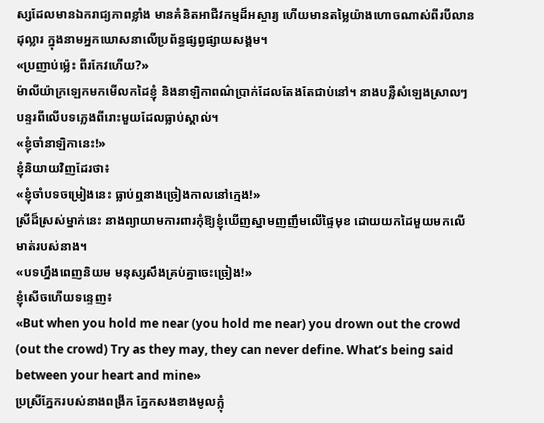ស្សដែលមានឯករាជ្យភាពខ្លាំង មានគំនិតអាជីវកម្មដ៏អស្ចារ្យ ហើយមានតម្លៃយ៉ាងហោចណាស់ពីរបីលានដុល្លារ ក្នុងនាមអ្នកឃោសនាលើប្រព័ន្ធផ្សព្វផ្សាយសង្គម។
«ប្រញាប់ម្ល៉េះ ពីរកែវហើយ?»
ម៉ាលីយ៉ាក្រឡេកមកមើលកដៃខ្ញុំ និងនាឡិកាពណ៌ប្រាក់ដែលតែងតែជាប់នៅ។ នាងបន្លឺសំឡេងស្រាលៗបន្ទរពីលើបទភ្លេងពីរោះមួយដែលធ្លាប់ស្គាល់។
«ខ្ញុំចាំនាឡិកានេះ!»
ខ្ញុំនិយាយវិញដែរថា៖
«ខ្ញុំចាំបទចម្រៀងនេះ ធ្លាប់ឮនាងច្រៀងកាលនៅក្មេង!»
ស្រីដ៏ស្រស់ម្នាក់នេះ នាងព្យាយាមការពារកុំឱ្យខ្ញុំឃើញស្នាមញញឹមលើផ្ទៃមុខ ដោយយកដៃមួយមកលើមាត់របស់នាង។
«បទហ្នឹងពេញនិយម មនុស្សសឹងគ្រប់គ្នាចេះច្រៀង!»
ខ្ញុំសើចហើយទន្ទេញ៖
«But when you hold me near (you hold me near) you drown out the crowd (out the crowd) Try as they may, they can never define. What’s being said between your heart and mine»
ប្រស្រីភ្នែករបស់នាងពង្រីក ភ្នែកសងខាងមូលក្លុំ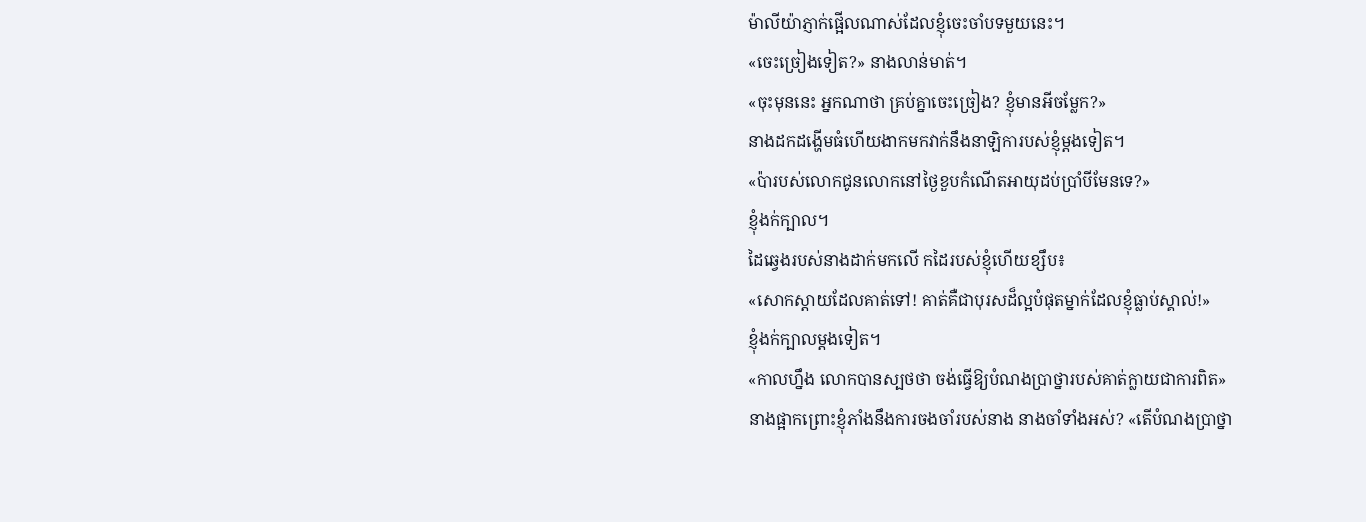ម៉ាលីយ៉ាភ្ញាក់ផ្អើលណាស់ដែលខ្ញុំចេះចាំបទមួយនេះ។
«ចេះច្រៀងទៀត?» នាងលាន់មាត់។
«ចុះមុននេះ អ្នកណាថា គ្រប់គ្នាចេះច្រៀង? ខ្ញុំមានអីចម្លែក?»
នាងដកដង្ហើមធំហើយងាកមកវាក់នឹងនាឡិការបស់ខ្ញុំម្តងទៀត។
«ប៉ារបស់លោកជូនលោកនៅថ្ងៃខួបកំណើតអាយុដប់ប្រាំបីមែនទេ?»
ខ្ញុំងក់ក្បាល។
ដៃឆ្វេងរបស់នាងដាក់មកលើ កដៃរបស់ខ្ញុំហើយខ្សឹប៖
«សោកស្តាយដែលគាត់ទៅ! គាត់គឺជាបុរសដ៏ល្អបំផុតម្នាក់ដែលខ្ញុំធ្លាប់ស្គាល់!»
ខ្ញុំងក់ក្បាលម្តងទៀត។
«កាលហ្នឹង លោកបានស្បថថា ចង់ធ្វើឱ្យបំណងប្រាថ្នារបស់គាត់ក្លាយជាការពិត»
នាងផ្អាកព្រោះខ្ញុំភាំងនឹងការចងចាំរបស់នាង នាងចាំទាំងអស់? «តើបំណងប្រាថ្នា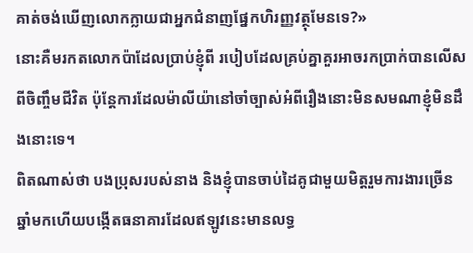គាត់ចង់ឃើញលោកក្លាយជាអ្នកជំនាញផ្នែកហិរញ្ញវត្ថុមែនទេ?»
នោះគឺមរកតលោកប៉ាដែលប្រាប់ខ្ញុំពី របៀបដែលគ្រប់គ្នាគួរអាចរកប្រាក់បានលើសពីចិញ្ចឹមជីវិត ប៉ុន្តែការដែលម៉ាលីយ៉ានៅចាំច្បាស់អំពីរឿងនោះមិនសមណាខ្ញុំមិនដឹងនោះទេ។
ពិតណាស់ថា បងប្រុសរបស់នាង និងខ្ញុំបានចាប់ដៃគូជាមួយមិត្តរួមការងារច្រើនឆ្នាំមកហើយបង្កើតធនាគារដែលឥឡូវនេះមានលទ្ធ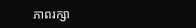ភាពរក្សា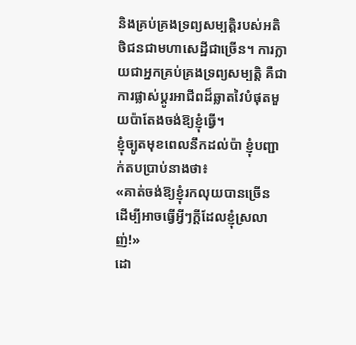និងគ្រប់គ្រងទ្រព្យសម្បត្តិរបស់អតិថិជនជាមហាសេដ្ឋីជាច្រើន។ ការក្លាយជាអ្នកគ្រប់គ្រងទ្រព្យសម្បត្តិ គឺជាការផ្លាស់ប្តូរអាជីពដ៏ឆ្លាតវៃបំផុតមួយប៉ាតែងចង់ឱ្យខ្ញុំធ្វើ។
ខ្ញុំច្បូតមុខពេលនឹកដល់ប៉ា ខ្ញុំបញ្ជាក់តបប្រាប់នាងថា៖
«គាត់ចង់ឱ្យខ្ញុំរកលុយបានច្រើន ដើម្បីអាចធ្វើអ្វីៗក្តីដែលខ្ញុំស្រលាញ់!»
ដោ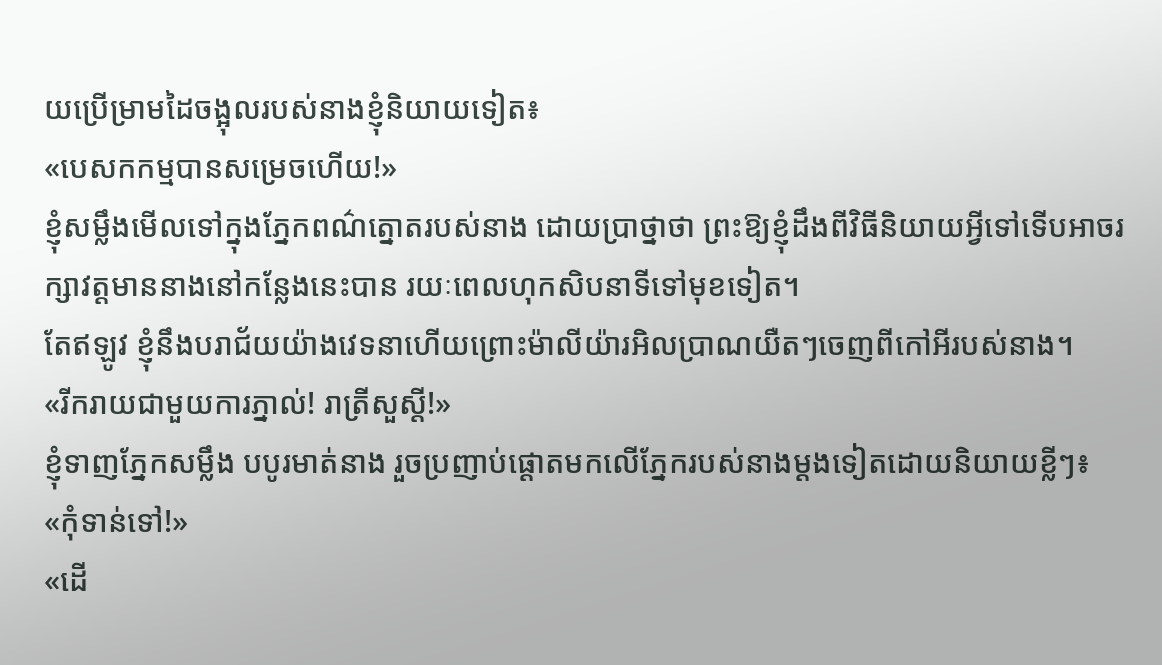យប្រើម្រាមដៃចង្អុលរបស់នាងខ្ញុំនិយាយទៀត៖
«បេសកកម្មបានសម្រេចហើយ!»
ខ្ញុំសម្លឹងមើលទៅក្នុងភ្នែកពណ៌ត្នោតរបស់នាង ដោយប្រាថ្នាថា ព្រះឱ្យខ្ញុំដឹងពីវិធីនិយាយអ្វីទៅទើបអាចរក្សាវត្តមាននាងនៅកន្លែងនេះបាន រយៈពេលហុកសិបនាទីទៅមុខទៀត។
តែឥឡូវ ខ្ញុំនឹងបរាជ័យយ៉ាងវេទនាហើយព្រោះម៉ាលីយ៉ារអិលប្រាណយឺតៗចេញពីកៅអីរបស់នាង។
«រីករាយជាមួយការភ្នាល់! រាត្រីសួស្តី!»
ខ្ញុំទាញភ្នែកសម្លឹង បបូរមាត់នាង រួចប្រញាប់ផ្ដោតមកលើភ្នែករបស់នាងម្ដងទៀតដោយនិយាយខ្លីៗ៖
«កុំទាន់ទៅ!»
«ដើ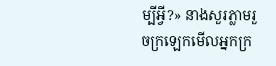ម្បីអ្វី?» នាងសួរភ្លាមរួចក្រឡេកមើលអ្នកក្រ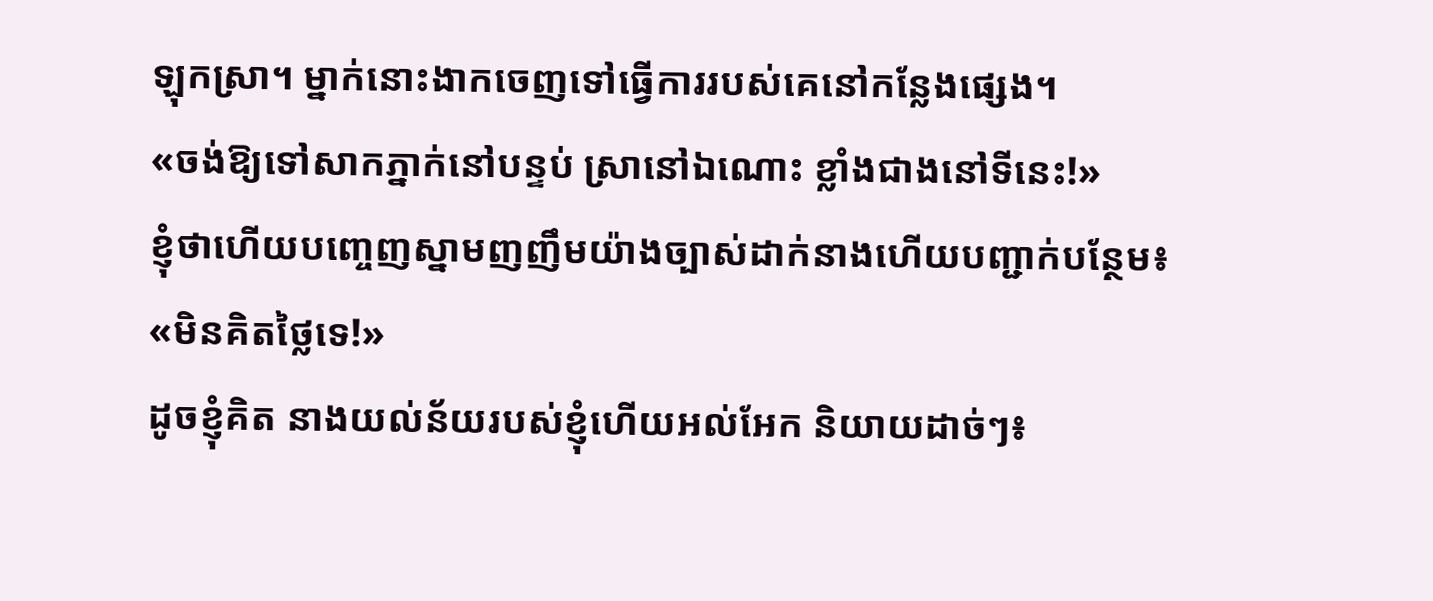ឡុកស្រា។ ម្នាក់នោះងាកចេញទៅធ្វើការរបស់គេនៅកន្លែងផ្សេង។
«ចង់ឱ្យទៅសាកភ្នាក់នៅបន្ទប់ ស្រានៅឯណោះ ខ្លាំងជាងនៅទីនេះ!»
ខ្ញុំថាហើយបញ្ចេញស្នាមញញឹមយ៉ាងច្បាស់ដាក់នាងហើយបញ្ជាក់បន្ថែម៖
«មិនគិតថ្លៃទេ!»
ដូចខ្ញុំគិត នាងយល់ន័យរបស់ខ្ញុំហើយអល់អែក និយាយដាច់ៗ៖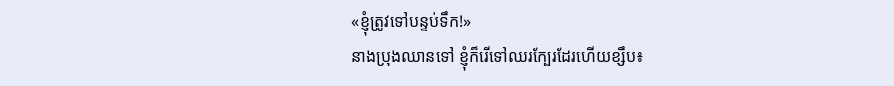«ខ្ញុំត្រូវទៅបន្ទប់ទឹក!»
នាងប្រុងឈានទៅ ខ្ញុំក៏រើទៅឈរក្បែរដែរហើយខ្សឹប៖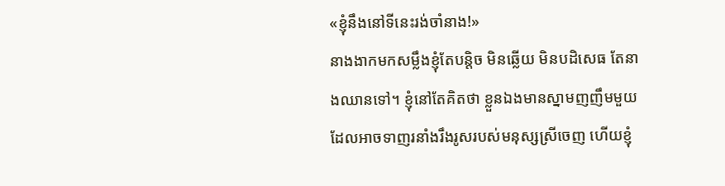«ខ្ញុំនឹងនៅទីនេះរង់ចាំនាង!»
នាងងាកមកសម្លឹងខ្ញុំតែបន្តិច មិនឆ្លើយ មិនបដិសេធ តែនាងឈានទៅ។ ខ្ញុំនៅតែគិតថា ខ្លួនឯងមានស្នាមញញឹមមួយដែលអាចទាញរនាំងរឹងរូសរបស់មនុស្សស្រីចេញ ហើយខ្ញុំ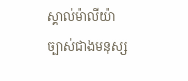ស្គាល់ម៉ាលីយ៉ាច្បាស់ជាងមនុស្ស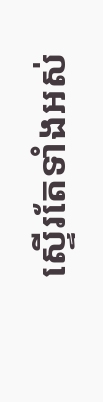ស្ទើរតែទាំងអស់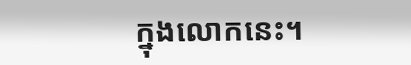ក្នុងលោកនេះ។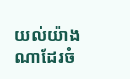យល់យ៉ាងណាដែរចំ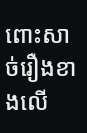ពោះសាច់រឿងខាងលើ